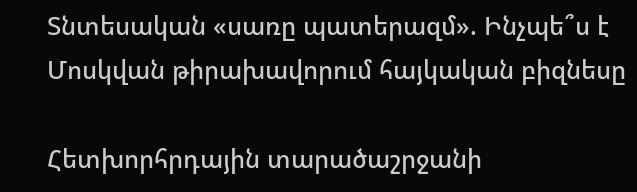Տնտեսական «սառը պատերազմ». Ինչպե՞ս է Մոսկվան թիրախավորում հայկական բիզնեսը

Հետխորհրդային տարածաշրջանի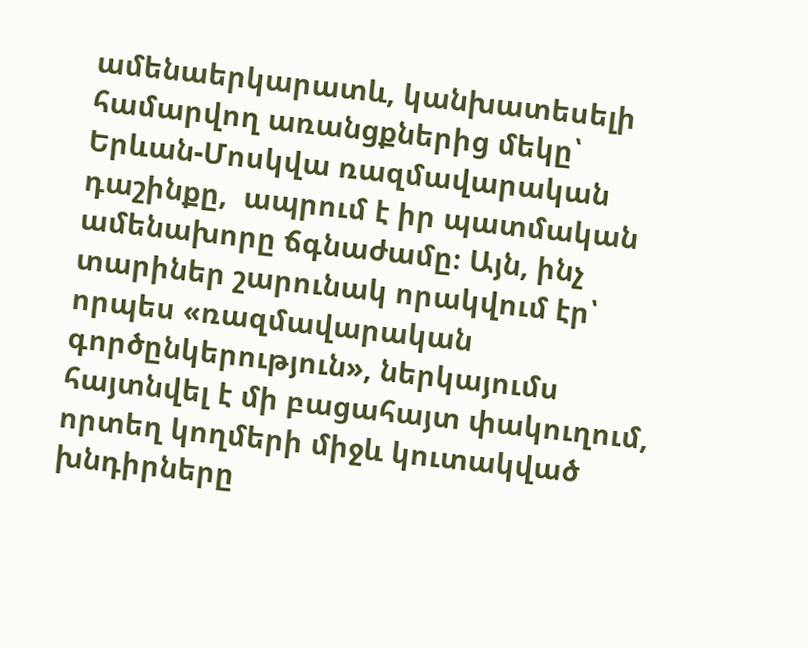ամենաերկարատև, կանխատեսելի համարվող առանցքներից մեկը՝ Երևան-Մոսկվա ռազմավարական դաշինքը,  ապրում է իր պատմական ամենախորը ճգնաժամը։ Այն, ինչ տարիներ շարունակ որակվում էր՝ որպես «ռազմավարական գործընկերություն», ներկայումս հայտնվել է մի բացահայտ փակուղում, որտեղ կողմերի միջև կուտակված խնդիրները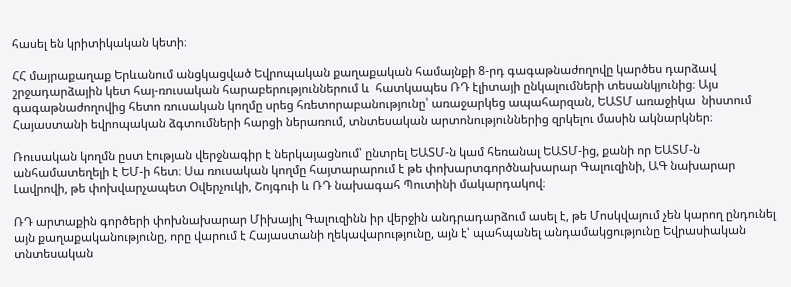հասել են կրիտիկական կետի։

ՀՀ մայրաքաղաք Երևանում անցկացված Եվրոպական քաղաքական համայնքի 8-րդ գագաթնաժողովը կարծես դարձավ շրջադարձային կետ հայ-ռուսական հարաբերություններում և  հատկապես ՌԴ էլիտայի ընկալումների տեսանկյունից։ Այս գագաթնաժողովից հետո ռուսական կողմը սրեց հռետորաբանությունը՝ առաջարկեց ապահարզան, ԵԱՏՄ առաջիկա  նիստում Հայաստանի եվրոպական ձգտումների հարցի ներառում, տնտեսական արտոնություններից զրկելու մասին ակնարկներ։

Ռուսական կողմն ըստ էության վերջնագիր է ներկայացնում՝ ընտրել ԵԱՏՄ-ն կամ հեռանալ ԵԱՏՄ-ից, քանի որ ԵԱՏՄ-ն անհամատեղելի է ԵՄ-ի հետ։ Սա ռուսական կողմը հայտարարում է թե փոխարտգործնախարար Գալուզինի, ԱԳ նախարար Լավրովի, թե փոխվարչապետ Օվերչուկի, Շոյգուի և ՌԴ նախագահ Պուտինի մակարդակով։

ՌԴ արտաքին գործերի փոխնախարար Միխայիլ Գալուզինն իր վերջին անդրադարձում ասել է, թե Մոսկվայում չեն կարող ընդունել այն քաղաքականությունը, որը վարում է Հայաստանի ղեկավարությունը, այն է՝ պահպանել անդամակցությունը Եվրասիական տնտեսական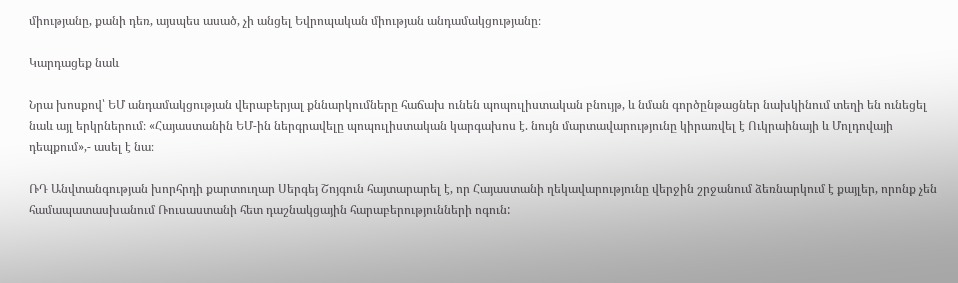միությանը, քանի դեռ, այսպես ասած, չի անցել Եվրոպական միության անդամակցությանը։

Կարդացեք նաև

Նրա խոսքով՝ ԵՄ անդամակցության վերաբերյալ քննարկումները հաճախ ունեն պոպուլիստական բնույթ, և նման գործընթացներ նախկինում տեղի են ունեցել նաև այլ երկրներում։ «Հայաստանին ԵՄ-ին ներգրավելը պոպուլիստական կարգախոս է. նույն մարտավարությունը կիրառվել է Ուկրաինայի և Մոլդովայի դեպքում»,- ասել է նա։

ՌԴ Անվտանգության խորհրդի քարտուղար Սերգեյ Շոյգուն հայտարարել է, որ Հայաստանի ղեկավարությունը վերջին շրջանում ձեռնարկում է քայլեր, որոնք չեն համապատասխանում Ռուսաստանի հետ դաշնակցային հարաբերությունների ոգուն: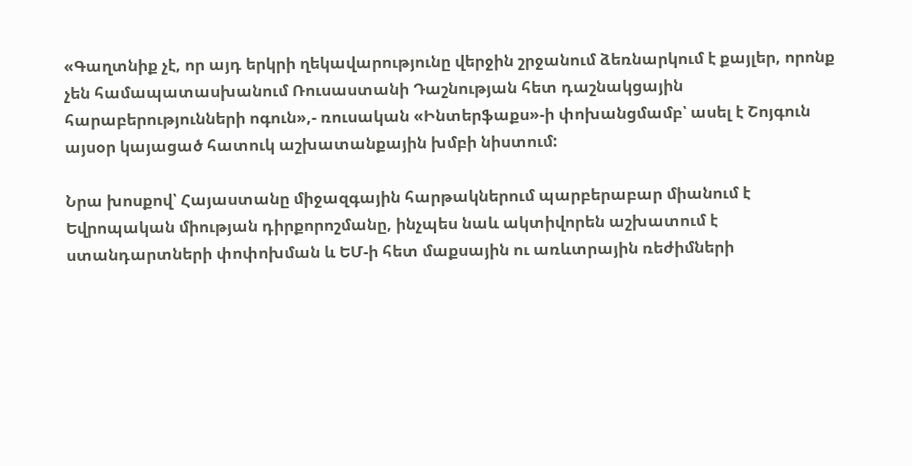«Գաղտնիք չէ, որ այդ երկրի ղեկավարությունը վերջին շրջանում ձեռնարկում է քայլեր, որոնք չեն համապատասխանում Ռուսաստանի Դաշնության հետ դաշնակցային հարաբերությունների ոգուն»,- ռուսական «Ինտերֆաքս»-ի փոխանցմամբ՝ ասել է Շոյգուն այսօր կայացած հատուկ աշխատանքային խմբի նիստում:

Նրա խոսքով՝ Հայաստանը միջազգային հարթակներում պարբերաբար միանում է Եվրոպական միության դիրքորոշմանը, ինչպես նաև ակտիվորեն աշխատում է ստանդարտների փոփոխման և ԵՄ-ի հետ մաքսային ու առևտրային ռեժիմների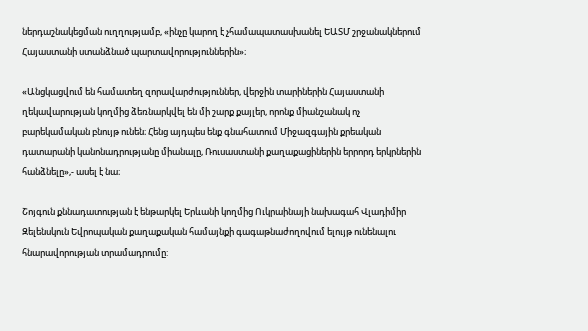ներդաշնակեցման ուղղությամբ, «ինչը կարող է չհամապատասխանել ԵԱՏՄ շրջանակներում Հայաստանի ստանձնած պարտավորություններին»։

«Անցկացվում են համատեղ զորավարժություններ, վերջին տարիներին Հայաստանի ղեկավարության կողմից ձեռնարկվել են մի շարք քայլեր, որոնք միանշանակ ոչ բարեկամական բնույթ ունեն։ Հենց այդպես ենք գնահատում Միջազգային քրեական դատարանի կանոնադրությանը միանալը, Ռուսաստանի քաղաքացիներին երրորդ երկրներին հանձնելը»,- ասել է նա։

Շոյգուն քննադատության է ենթարկել Երևանի կողմից Ուկրաինայի նախագահ Վլադիմիր Զելենսկուն Եվրոպական քաղաքական համայնքի գագաթնաժողովում ելույթ ունենալու հնարավորության տրամադրումը: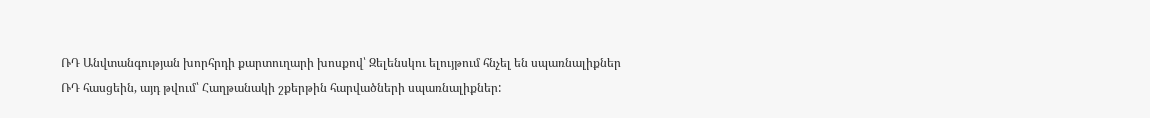ՌԴ Անվտանգության խորհրդի քարտուղարի խոսքով՝ Զելենսկու ելույթում հնչել են սպառնալիքներ ՌԴ հասցեին, այդ թվում՝ Հաղթանակի շքերթին հարվածների սպառնալիքներ: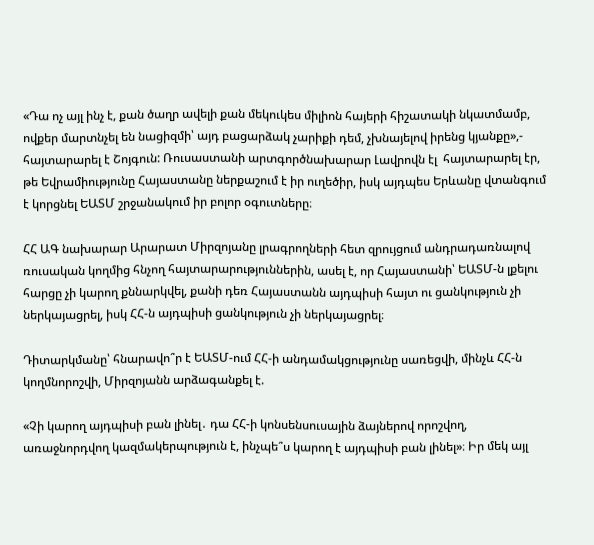«Դա ոչ այլ ինչ է, քան ծաղր ավելի քան մեկուկես միլիոն հայերի հիշատակի նկատմամբ, ովքեր մարտնչել են նացիզմի՝ այդ բացարձակ չարիքի դեմ, չխնայելով իրենց կյանքը»,- հայտարարել է Շոյգուն: Ռուսաստանի արտգործնախարար Լավրովն էլ  հայտարարել էր, թե Եվրամիությունը Հայաստանը ներքաշում է իր ուղեծիր, իսկ այդպես Երևանը վտանգում է կորցնել ԵԱՏՄ շրջանակում իր բոլոր օգուտները։

ՀՀ ԱԳ նախարար Արարատ Միրզոյանը լրագրողների հետ զրույցում անդրադառնալով ռուսական կողմից հնչող հայտարարություններին, ասել է, որ Հայաստանի՝ ԵԱՏՄ-ն լքելու հարցը չի կարող քննարկվել, քանի դեռ Հայաստանն այդպիսի հայտ ու ցանկություն չի ներկայացրել, իսկ ՀՀ-ն այդպիսի ցանկություն չի ներկայացրել։

Դիտարկմանը՝ հնարավո՞ր է ԵԱՏՄ-ում ՀՀ-ի անդամակցությունը սառեցվի, մինչև ՀՀ-ն կողմնորոշվի, Միրզոյանն արձագանքել է.

«Չի կարող այդպիսի բան լինել․ դա ՀՀ-ի կոնսենսուսային ձայներով որոշվող, առաջնորդվող կազմակերպություն է, ինչպե՞ս կարող է այդպիսի բան լինել»։ Իր մեկ այլ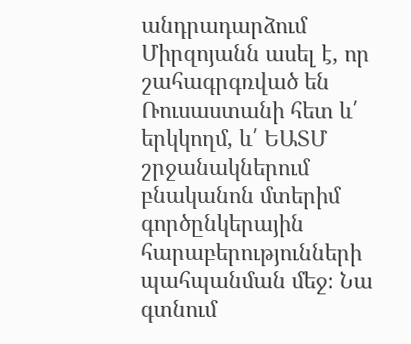անդրադարձում Միրզոյանն ասել է, որ շահագրգռված են Ռուսաստանի հետ և՛ երկկողմ, և՛ ԵԱՏՄ շրջանակներում  բնականոն մտերիմ գործընկերային հարաբերությունների պահպանման մեջ։ Նա գտնում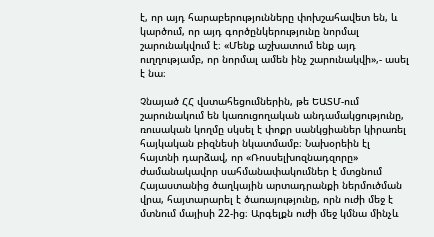է, որ այդ հարաբերությունները փոխշահավետ են, և կարծում, որ այդ գործընկերությունը նորմալ շարունակվում է։ «Մենք աշխատում ենք այդ ուղղությամբ, որ նորմալ ամեն ինչ շարունակվի»,- ասել է նա։

Չնայած ՀՀ վստահեցումներին, թե ԵԱՏՄ-ում շարունակում են կառուցողական անդամակցությունը, ռուսական կողմը սկսել է փոքր սանկցիաներ կիրառել հայկական բիզնեսի նկատմամբ։ Նախօրեին էլ հայտնի դարձավ, որ «Ռոսսելխոզնադզորը» ժամանակավոր սահմանափակումներ է մտցնում Հայաստանից ծաղկային արտադրանքի ներմուծման վրա, հայտարարել է ծառայությունը, որն ուժի մեջ է մտնում մայիսի 22-ից։ Արգելքն ուժի մեջ կմնա մինչև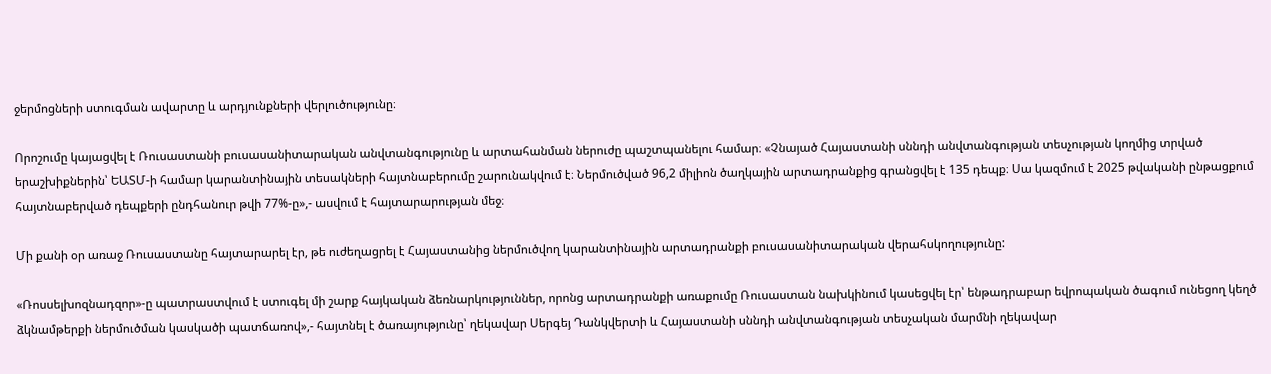ջերմոցների ստուգման ավարտը և արդյունքների վերլուծությունը։

Որոշումը կայացվել է Ռուսաստանի բուսասանիտարական անվտանգությունը և արտահանման ներուժը պաշտպանելու համար։ «Չնայած Հայաստանի սննդի անվտանգության տեսչության կողմից տրված երաշխիքներին՝ ԵԱՏՄ-ի համար կարանտինային տեսակների հայտնաբերումը շարունակվում է։ Ներմուծված 96,2 միլիոն ծաղկային արտադրանքից գրանցվել է 135 դեպք։ Սա կազմում է 2025 թվականի ընթացքում հայտնաբերված դեպքերի ընդհանուր թվի 77%-ը»,- ասվում է հայտարարության մեջ։

Մի քանի օր առաջ Ռուսաստանը հայտարարել էր, թե ուժեղացրել է Հայաստանից ներմուծվող կարանտինային արտադրանքի բուսասանիտարական վերահսկողությունը:

«Ռոսսելխոզնադզոր»-ը պատրաստվում է ստուգել մի շարք հայկական ձեռնարկություններ, որոնց արտադրանքի առաքումը Ռուսաստան նախկինում կասեցվել էր՝ ենթադրաբար եվրոպական ծագում ունեցող կեղծ ձկնամթերքի ներմուծման կասկածի պատճառով»,- հայտնել է ծառայությունը՝ ղեկավար Սերգեյ Դանկվերտի և Հայաստանի սննդի անվտանգության տեսչական մարմնի ղեկավար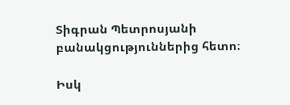Տիգրան Պետրոսյանի բանակցություններից հետո։

Իսկ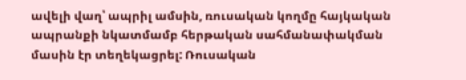ավելի վաղ՝ ապրիլ ամսին, ռուսական կողմը հայկական ապրանքի նկատմամբ հերթական սահմանափակման մասին էր տեղեկացրել: Ռուսական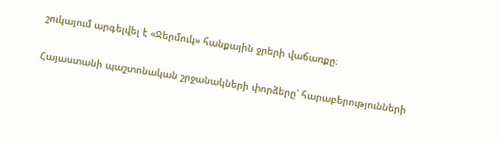շուկայում արգելվել է «Ջերմուկ» հանքային ջրերի վաճառքը։

Հայաստանի պաշտոնական շրջանակների փորձերը՝ հարաբերությունների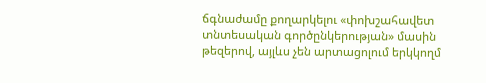ճգնաժամը քողարկելու «փոխշահավետ տնտեսական գործընկերության» մասին թեզերով, այլևս չեն արտացոլում երկկողմ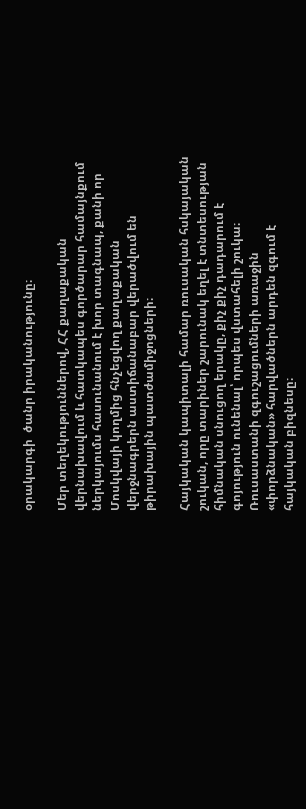օրակարգի  ծանր իրականությունը։

Մեր տեղեկություններով, ՀՀ քաղաքական վերնախավում և հատկապես գործարար համայնքում ներկայումս հասունանում է խոր տագնապ, քանի որ Մոսկվայի կողմից հնչեցվող քաղաքական վերջնագրերն աստիճանաբար վերածվում են թիրախային պատժամիջոցների։

Հայկական կապիտալի համար ռուսական հսկայական շուկան, որը տարիներ շարունակ եղել է տնտեսության հիմնական սնուցող երակը, քիչ քիչ դադարում է գոյություն ունենալ՝ որպես վստահելի շուկա։ Ռուսաստանի զգուշացումների առաջին «փորձնական» հարվածներն արդեն զգում է հայկական բիզնեսը։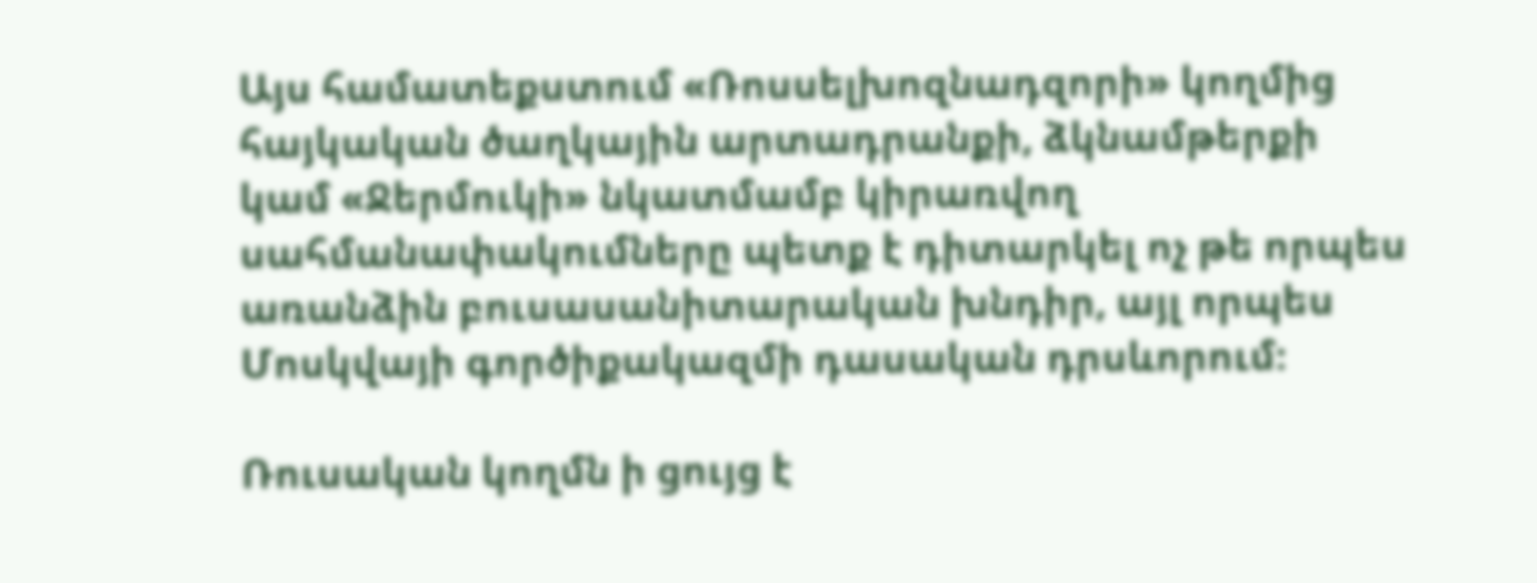Այս համատեքստում «Ռոսսելխոզնադզորի» կողմից հայկական ծաղկային արտադրանքի, ձկնամթերքի կամ «Ջերմուկի» նկատմամբ կիրառվող սահմանափակումները պետք է դիտարկել ոչ թե որպես առանձին բուսասանիտարական խնդիր, այլ որպես Մոսկվայի գործիքակազմի դասական դրսևորում։

Ռուսական կողմն ի ցույց է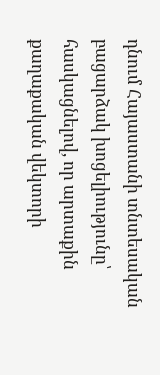դնում Հայաստանի տնտեսական բացարձակ խոցելիությունը՝ հասկացնելով, որ արտաքին քաղաքական վեկտորի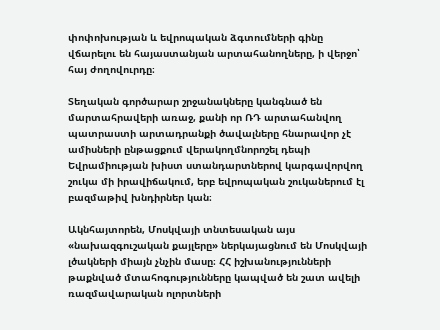փոփոխության և եվրոպական ձգտումների գինը վճարելու են հայաստանյան արտահանողները, ի վերջո՝ հայ ժողովուրդը։

Տեղական գործարար շրջանակները կանգնած են  մարտահրավերի առաջ, քանի որ ՌԴ արտահանվող պատրաստի արտադրանքի ծավալները հնարավոր չէ ամիսների ընթացքում վերակողմնորոշել դեպի Եվրամիության խիստ ստանդարտներով կարգավորվող շուկա մի իրավիճակում, երբ եվրոպական շուկաներում էլ բազմաթիվ խնդիրներ կան։

Ակնհայտորեն, Մոսկվայի տնտեսական այս «նախազգուշական քայլերը» ներկայացնում են Մոսկվայի լծակների միայն չնչին մասը։ ՀՀ իշխանությունների թաքնված մտահոգությունները կապված են շատ ավելի ռազմավարական ոլորտների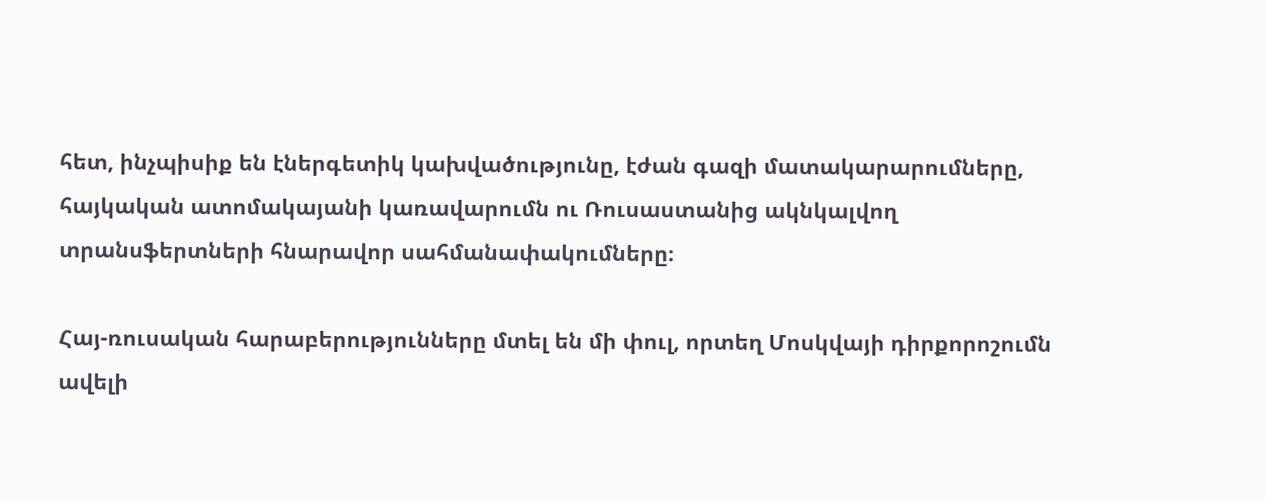հետ, ինչպիսիք են էներգետիկ կախվածությունը, էժան գազի մատակարարումները, հայկական ատոմակայանի կառավարումն ու Ռուսաստանից ակնկալվող տրանսֆերտների հնարավոր սահմանափակումները։

Հայ-ռուսական հարաբերությունները մտել են մի փուլ, որտեղ Մոսկվայի դիրքորոշումն ավելի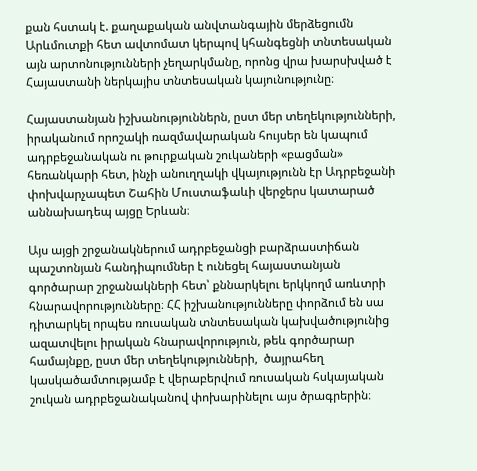քան հստակ է. քաղաքական անվտանգային մերձեցումն Արևմուտքի հետ ավտոմատ կերպով կհանգեցնի տնտեսական այն արտոնությունների չեղարկմանը, որոնց վրա խարսխված է Հայաստանի ներկայիս տնտեսական կայունությունը։

Հայաստանյան իշխանություններն, ըստ մեր տեղեկությունների, իրականում որոշակի ռազմավարական հույսեր են կապում ադրբեջանական ու թուրքական շուկաների «բացման» հեռանկարի հետ, ինչի անուղղակի վկայությունն էր Ադրբեջանի փոխվարչապետ Շահին Մուստաֆաևի վերջերս կատարած աննախադեպ այցը Երևան։

Այս այցի շրջանակներում ադրբեջանցի բարձրաստիճան պաշտոնյան հանդիպումներ է ունեցել հայաստանյան գործարար շրջանակների հետ՝ քննարկելու երկկողմ առևտրի հնարավորությունները։ ՀՀ իշխանությունները փորձում են սա դիտարկել որպես ռուսական տնտեսական կախվածությունից ազատվելու իրական հնարավորություն, թեև գործարար համայնքը, ըստ մեր տեղեկությունների,  ծայրահեղ կասկածամտությամբ է վերաբերվում ռուսական հսկայական շուկան ադրբեջանականով փոխարինելու այս ծրագրերին։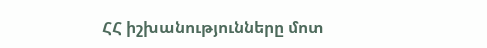ՀՀ իշխանությունները մոտ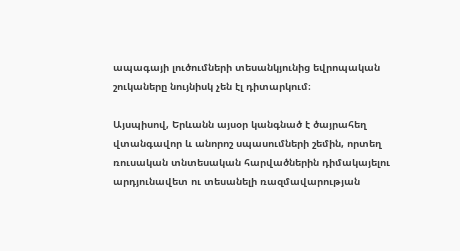ապագայի լուծումների տեսանկյունից եվրոպական շուկաները նույնիսկ չեն էլ դիտարկում։

Այսպիսով, Երևանն այսօր կանգնած է ծայրահեղ վտանգավոր և անորոշ սպասումների շեմին, որտեղ ռուսական տնտեսական հարվածներին դիմակայելու արդյունավետ ու տեսանելի ռազմավարության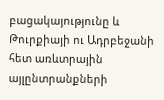բացակայությունը և Թուրքիայի ու Ադրբեջանի հետ առևտրային այլընտրանքների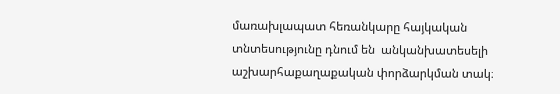մառախլապատ հեռանկարը հայկական տնտեսությունը դնում են  անկանխատեսելի աշխարհաքաղաքական փորձարկման տակ։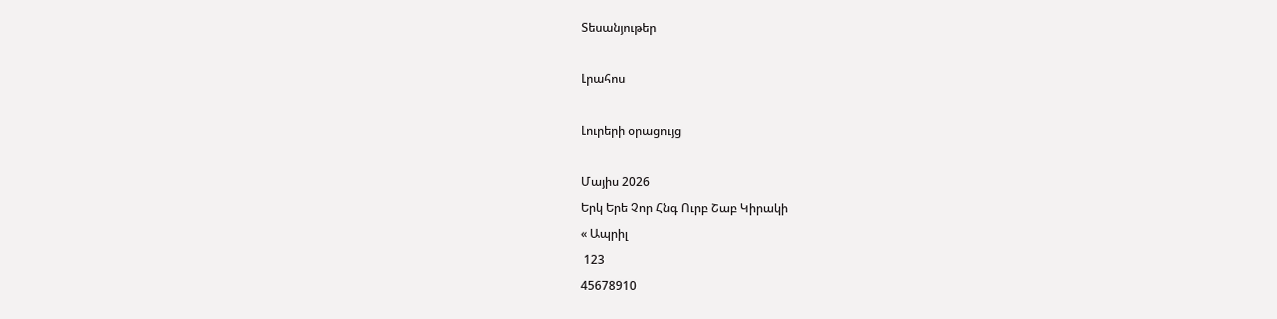Տեսանյութեր

Լրահոս

Լուրերի օրացույց

Մայիս 2026
Երկ Երե Չոր Հնգ Ուրբ Շաբ Կիրակի
« Ապրիլ
 123
45678910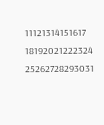11121314151617
18192021222324
25262728293031